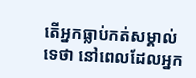តើអ្នកធ្លាប់កត់សម្គាល់ទេថា នៅពេលដែលអ្នក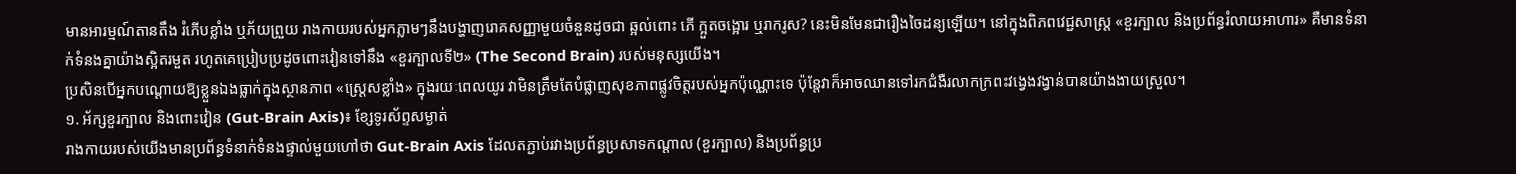មានអារម្មណ៍តានតឹង រំភើបខ្លាំង ឬភ័យព្រួយ រាងកាយរបស់អ្នកភ្លាមៗនឹងបង្ហាញរោគសញ្ញាមួយចំនួនដូចជា ឆ្អល់ពោះ ភើ ក្អួតចង្អោរ ឬរាករូស? នេះមិនមែនជារឿងចៃដន្យឡើយ។ នៅក្នុងពិភពវេជ្ជសាស្ត្រ «ខួរក្បាល និងប្រព័ន្ធរំលាយអាហារ» គឺមានទំនាក់ទំនងគ្នាយ៉ាងស្អិតរមួត រហូតគេប្រៀបប្រដូចពោះវៀនទៅនឹង «ខួរក្បាលទី២» (The Second Brain) របស់មនុស្សយើង។
ប្រសិនបើអ្នកបណ្ដោយឱ្យខ្លួនឯងធ្លាក់ក្នុងស្ថានភាព «ស្ដ្រេសខ្លាំង» ក្នុងរយៈពេលយូរ វាមិនត្រឹមតែបំផ្លាញសុខភាពផ្លូវចិត្តរបស់អ្នកប៉ុណ្ណោះទេ ប៉ុន្តែវាក៏អាចឈានទៅរកជំងឺរលាកក្រពះវង្វេងវង្វាន់បានយ៉ាងងាយស្រួល។
១. អ័ក្សខួរក្បាល និងពោះវៀន (Gut-Brain Axis)៖ ខ្សែទូរស័ព្ទសម្ងាត់
រាងកាយរបស់យើងមានប្រព័ន្ធទំនាក់ទំនងផ្ទាល់មួយហៅថា Gut-Brain Axis ដែលតភ្ជាប់រវាងប្រព័ន្ធប្រសាទកណ្ដាល (ខួរក្បាល) និងប្រព័ន្ធប្រ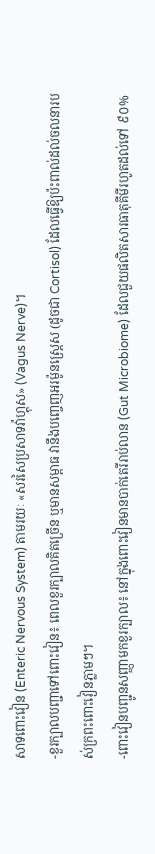សាទពោះវៀន (Enteric Nervous System) តាមរយៈ «សរសៃប្រសាទវ៉ាហ្គុស» (Vagus Nerve)។
-ខួរក្បាលបញ្ជាទៅពោះវៀន៖ ពេលខួរក្បាលគិតច្រើន ឬមានសម្ពាធ វានឹងបញ្ចេញអរម៉ូនស្ដ្រេស (ដូចជា Cortisol) ដែលធ្វើឱ្យប៉ះពាល់ដល់ចលនារបស់ក្រពះពោះវៀនភ្លាមៗ។
-ពោះវៀនបញ្ជូនសញ្ញាមកខួរក្បាល៖ នៅក្នុងពោះវៀនមានបាក់តេរីរាប់លាន (Gut Microbiome) ដែលជួយផលិតសារធាតុគីមីរហូតដល់ទៅ ៩០%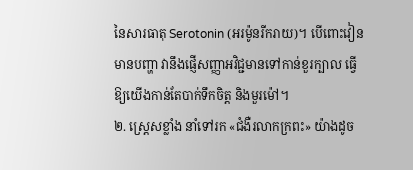នៃសារធាតុ Serotonin (អរម៉ូនរីករាយ)។ បើពោះវៀនមានបញ្ហា វានឹងផ្ញើសញ្ញាអវិជ្ជមានទៅកាន់ខួរក្បាល ធ្វើឱ្យយើងកាន់តែបាក់ទឹកចិត្ត និងមួរម៉ៅ។
២. ស្ដ្រេសខ្លាំង នាំទៅរក «ជំងឺរលាកក្រពះ» យ៉ាងដូច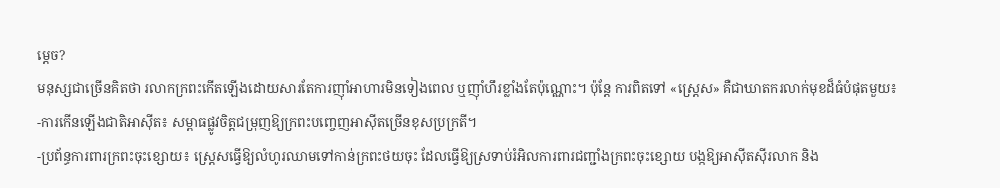ម្ដេច?
មនុស្សជាច្រើនគិតថា រលាកក្រពះកើតឡើងដោយសារតែការញ៉ាំអាហារមិនទៀងពេល ឬញ៉ាំហឹរខ្លាំងតែប៉ុណ្ណោះ។ ប៉ុន្តែ ការពិតទៅ «ស្ត្រេស» គឺជាឃាតករលាក់មុខដ៏ធំបំផុតមួយ៖
-ការកើនឡើងជាតិអាស៊ីត៖ សម្ពាធផ្លូវចិត្តជម្រុញឱ្យក្រពះបញ្ចេញអាស៊ីតច្រើនខុសប្រក្រតី។
-ប្រព័ន្ធការពារក្រពះចុះខ្សោយ៖ ស្ត្រេសធ្វើឱ្យលំហូរឈាមទៅកាន់ក្រពះថយចុះ ដែលធ្វើឱ្យស្រទាប់រំអិលការពារជញ្ជាំងក្រពះចុះខ្សោយ បង្កឱ្យអាស៊ីតស៊ីរលាក និង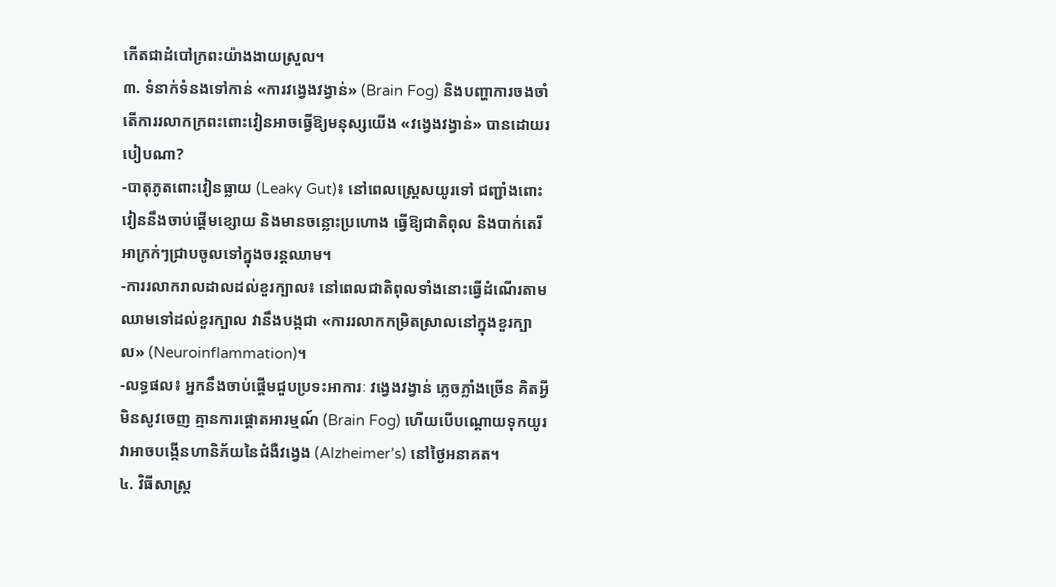កើតជាដំបៅក្រពះយ៉ាងងាយស្រួល។
៣. ទំនាក់ទំនងទៅកាន់ «ការវង្វេងវង្វាន់» (Brain Fog) និងបញ្ហាការចងចាំ
តើការរលាកក្រពះពោះវៀនអាចធ្វើឱ្យមនុស្សយើង «វង្វេងវង្វាន់» បានដោយរបៀបណា?
-បាតុភូតពោះវៀនធ្លាយ (Leaky Gut)៖ នៅពេលស្ដ្រេសយូរទៅ ជញ្ជាំងពោះវៀននឹងចាប់ផ្ដើមខ្សោយ និងមានចន្លោះប្រហោង ធ្វើឱ្យជាតិពុល និងបាក់តេរីអាក្រក់ៗជ្រាបចូលទៅក្នុងចរន្តឈាម។
-ការរលាករាលដាលដល់ខួរក្បាល៖ នៅពេលជាតិពុលទាំងនោះធ្វើដំណើរតាមឈាមទៅដល់ខួរក្បាល វានឹងបង្កជា «ការរលាកកម្រិតស្រាលនៅក្នុងខួរក្បាល» (Neuroinflammation)។
-លទ្ធផល៖ អ្នកនឹងចាប់ផ្ដើមជួបប្រទះអាការៈ វង្វេងវង្វាន់ ភ្លេចភ្លាំងច្រើន គិតអ្វីមិនសូវចេញ គ្មានការផ្តោតអារម្មណ៍ (Brain Fog) ហើយបើបណ្តោយទុកយូរ វាអាចបង្កើនហានិភ័យនៃជំងឺវង្វេង (Alzheimer’s) នៅថ្ងៃអនាគត។
៤. វិធីសាស្ត្រ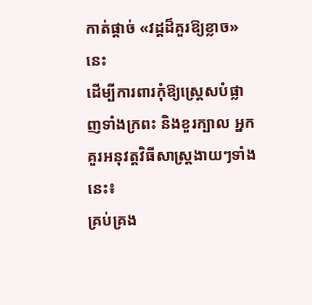កាត់ផ្ដាច់ «វដ្តដ៏គួរឱ្យខ្លាច» នេះ
ដើម្បីការពារកុំឱ្យស្ត្រេសបំផ្លាញទាំងក្រពះ និងខួរក្បាល អ្នកគួរអនុវត្តវិធីសាស្ត្រងាយៗទាំងនេះ៖
គ្រប់គ្រង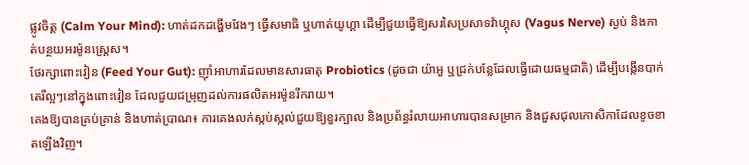ផ្លូវចិត្ត (Calm Your Mind): ហាត់ដកដង្ហើមវែងៗ ធ្វើសមាធិ ឬហាត់យូហ្គា ដើម្បីជួយធ្វើឱ្យសរសៃប្រសាទវ៉ាហ្គុស (Vagus Nerve) ស្ងប់ និងកាត់បន្ថយអរម៉ូនស្ត្រេស។
ថែរក្សាពោះវៀន (Feed Your Gut): ញ៉ាំអាហារដែលមានសារធាតុ Probiotics (ដូចជា យ៉ាអួ ឬជ្រក់បន្លែដែលធ្វើដោយធម្មជាតិ) ដើម្បីបង្កើនបាក់តេរីល្អៗនៅក្នុងពោះវៀន ដែលជួយជម្រុញដល់ការផលិតអរម៉ូនរីករាយ។
គេងឱ្យបានគ្រប់គ្រាន់ និងហាត់ប្រាណ៖ ការគេងលក់ស្កប់ស្កល់ជួយឱ្យខួរក្បាល និងប្រព័ន្ធរំលាយអាហារបានសម្រាក និងជួសជុលកោសិកាដែលខូចខាតឡើងវិញ។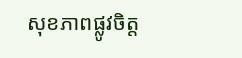សុខភាពផ្លូវចិត្ត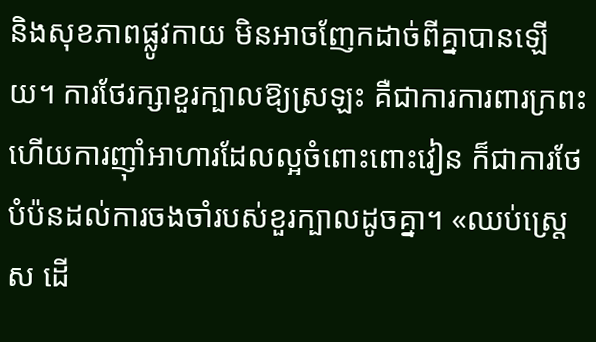និងសុខភាពផ្លូវកាយ មិនអាចញែកដាច់ពីគ្នាបានឡើយ។ ការថែរក្សាខួរក្បាលឱ្យស្រឡះ គឺជាការការពារក្រពះ ហើយការញ៉ាំអាហារដែលល្អចំពោះពោះវៀន ក៏ជាការថែបំប៉នដល់ការចងចាំរបស់ខួរក្បាលដូចគ្នា។ «ឈប់ស្ត្រេស ដើ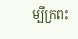ម្បីក្រពះ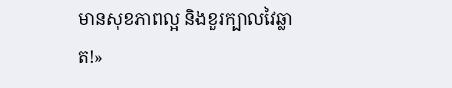មានសុខភាពល្អ និងខួរក្បាលវៃឆ្លាត!»